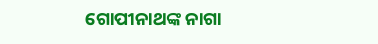ଗୋପୀନାଥଙ୍କ ନାଗା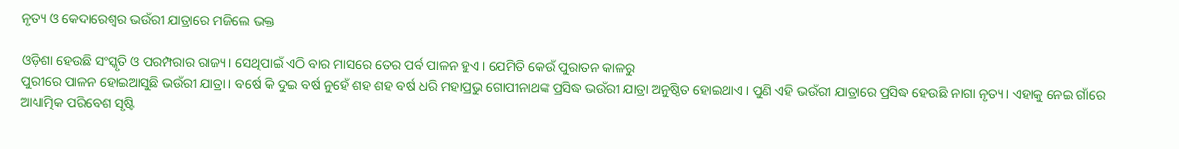ନୃତ୍ୟ ଓ କେଦାରେଶ୍ୱର ଭଉଁରୀ ଯାତ୍ରାରେ ମଜିଲେ ଭକ୍ତ

ଓଡ଼ିଶା ହେଉଛି ସଂସ୍କୃତି ଓ ପରମ୍ପରାର ରାଜ୍ୟ। ସେଥିପାଇଁ ଏଠି ବାର ମାସରେ ତେର ପର୍ବ ପାଳନ ହୁଏ। ଯେମିତି କେଉଁ ପୁରାତନ କାଳରୁ
ପୁରୀରେ ପାଳନ ହୋଇଆସୁଛି ଭଉଁରୀ ଯାତ୍ରା। ବର୍ଷେ କି ଦୁଇ ବର୍ଷ ନୁହେଁ ଶହ ଶହ ବର୍ଷ ଧରି ମହାପ୍ରଭୁ ଗୋପୀନାଥଙ୍କ ପ୍ରସିଦ୍ଧ ଭଉଁରୀ ଯାତ୍ରା ଅନୁଷ୍ଠିତ ହୋଇଥାଏ। ପୁଣି ଏହି ଭଉଁରୀ ଯାତ୍ରାରେ ପ୍ରସିଦ୍ଧ ହେଉଛି ନାଗା ନୃତ୍ୟ। ଏହାକୁ ନେଇ ଗାଁରେ ଆଧ୍ୟାତ୍ମିକ ପରିବେଶ ସୃଷ୍ଟି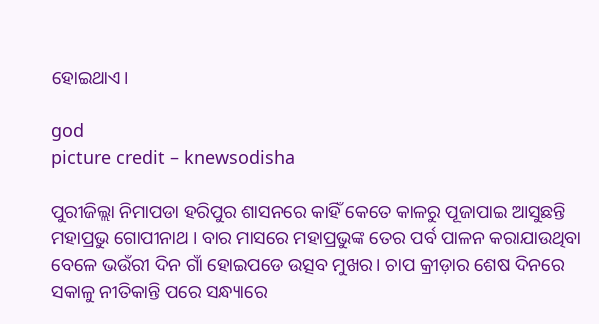ହୋଇଥାଏ।

god
picture credit – knewsodisha

ପୁରୀଜିଲ୍ଲା ନିମାପଡା ହରିପୁର ଶାସନରେ କାହିଁ କେତେ କାଳରୁ ପୂଜାପାଇ ଆସୁଛନ୍ତି ମହାପ୍ରଭୁ ଗୋପୀନାଥ । ବାର ମାସରେ ମହାପ୍ରଭୁଙ୍କ ତେର ପର୍ବ ପାଳନ କରାଯାଉଥିବା ବେଳେ ଭଉଁରୀ ଦିନ ଗାଁ ହୋଇପଡେ ଉତ୍ସବ ମୁଖର। ଚାପ କ୍ରୀଡ଼ାର ଶେଷ ଦିନରେ ସକାଳୁ ନୀତିକାନ୍ତି ପରେ ସନ୍ଧ୍ୟାରେ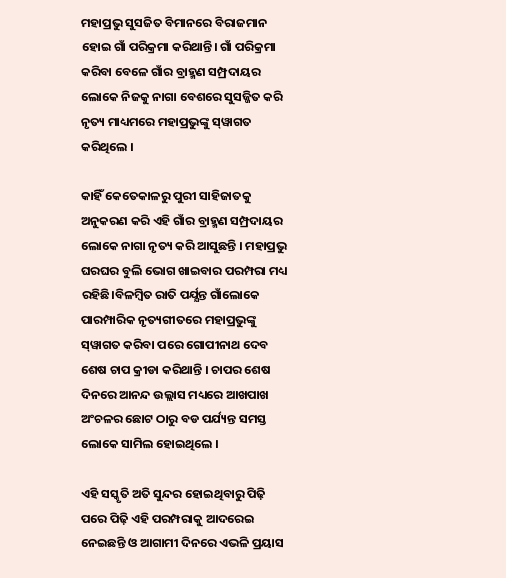ମହାପ୍ରଭୁ ସୁସଜିତ ବିମାନରେ ବିରାଜମାନ ହୋଇ ଗାଁ ପରିକ୍ରମା କରିଥାନ୍ତି। ଗାଁ ପରିକ୍ରମା କରିବା ବେଳେ ଗାଁର ବ୍ରାହ୍ମଣ ସମ୍ପ୍ରଦାୟର ଲୋକେ ନିଜକୁ ନାଗା ବେଶରେ ସୁସଜ୍ଜିତ କରି ନୃତ୍ୟ ମାଧ୍ୟମରେ ମହାପ୍ରଭୁଙ୍କୁ ସ୍‌ୱାଗତ କରିଥିଲେ ।

କାହିଁ କେତେକାଳରୁ ପୁରୀ ସାହିଜାତକୁ ଅନୁକରଣ କରି ଏହି ଗାଁର ବ୍ରାହ୍ମଣ ସମ୍ପ୍ରଦାୟର ଲୋକେ ନାଗା ନୃତ୍ୟ କରି ଆସୁଛନ୍ତି । ମହାପ୍ରଭୁ ଘରଘର ବୁଲି ଭୋଗ ଖାଇବାର ପରମ୍ପରା ମଧ୍ୟ ରହିଛି।ବିଳମ୍ବିତ ରାତି ପର୍ଯ୍ଯନ୍ତ ଗାଁଲୋକେ ପାରମ୍ପାରିକ ନୃତ୍ୟଗୀତରେ ମହାପ୍ରଭୁଙ୍କୁ ସ୍‌ୱାଗତ କରିବା ପରେ ଗୋପୀନାଥ ଦେବ ଶେଷ ଚାପ କ୍ରୀଡା କରିଥାନ୍ତି । ଚାପର ଶେଷ ଦିନରେ ଆନନ୍ଦ ଉଲ୍ଲାସ ମଧ୍ୟରେ ଆଖପାଖ ଅଂଚଳର ଛୋଟ ଠାରୁ ବଡ ପର୍ଯ୍ୟନ୍ତ ସମସ୍ତ ଲୋକେ ସାମିଲ ହୋଇଥିଲେ ।

ଏହି ସସ୍କୃତି ଅତି ସୁନ୍ଦର ହୋଇଥିବାରୁ ପିଢ଼ି ପରେ ପିଢ଼ି ଏହି ପରମ୍ପରାକୁ ଆଦରେଇ ନେଇଛନ୍ତି ଓ ଆଗାମୀ ଦିନରେ ଏଭଳି ପ୍ରୟାସ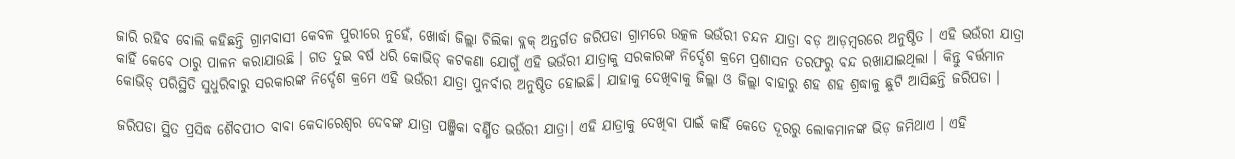ଜାରି ରହିବ ବୋଲି କହିଛନ୍ତି ଗ୍ରାମବାସୀ କେବଳ ପୁରୀରେ ନୁହେଁ, ଖୋର୍ଦ୍ଧା ଜିଲ୍ଲା ଚିଲିକା ବ୍ଲକ୍‌ ଅନ୍ତର୍ଗତ ଜରିପଡା ଗ୍ରାମରେ ଉତ୍କଳ ଭଉଁରୀ ଚନ୍ଦନ ଯାତ୍ରା ବଡ଼ ଆଡ଼ମ୍ବରରେ ଅନୁଷ୍ଠିତ । ଏହି ଭଉଁରୀ ଯାତ୍ରା କାହିଁ କେବେ ଠାରୁ ପାଳନ କରାଯାଉଛି । ଗତ ଦୁଇ ବର୍ଷ ଧରି କୋଭିଡ୍‌ କଟକଣା ଯୋଗୁଁ ଏହି ଭଉଁରୀ ଯାତ୍ରାକୁ ସରକାରଙ୍କ ନିର୍ଦ୍ଦେଶ କ୍ରମେ ପ୍ରଶାସନ ତରଫରୁ ବନ୍ଦ ରଖାଯାଇଥିଲା । କିନ୍ତୁ ବର୍ତ୍ତମାନ କୋଭିଡ୍ ପରିସ୍ଥିତି ସୁଧୁରିବାରୁ ସରକାରଙ୍କ ନିର୍ଦ୍ଦେଶ କ୍ରମେ ଏହି ଭଉଁରୀ ଯାତ୍ରା ପୁନର୍ବାର ଅନୁଷ୍ଠିତ ହୋଇଛି। ଯାହାକୁ ଦେଖିବାକୁ ଜିଲ୍ଲା ଓ ଜିଲ୍ଲା ବାହାରୁ ଶହ ଶହ ଶ୍ରଦ୍ଧାଳୁ ଛୁଟି ଆସିଛନ୍ତି ଜରିପଡା ।

ଜରିପଡା ସ୍ଥିତ ପ୍ରସିଦ୍ଧ ଶୈବପୀଠ ବାବା କେଦାରେଶ୍ୱର ଦେବଙ୍କ ଯାତ୍ରା ପଞ୍ଜିକା ବର୍ଣ୍ଣିତ ଭଉଁରୀ ଯାତ୍ରା। ଏହି ଯାତ୍ରାକୁ ଦେଖିବା ପାଇଁ କାହିଁ କେତେ ଦୂରରୁ ଲୋକମାନଙ୍କ ଭିଡ଼ ଜମିଥାଏ । ଏହି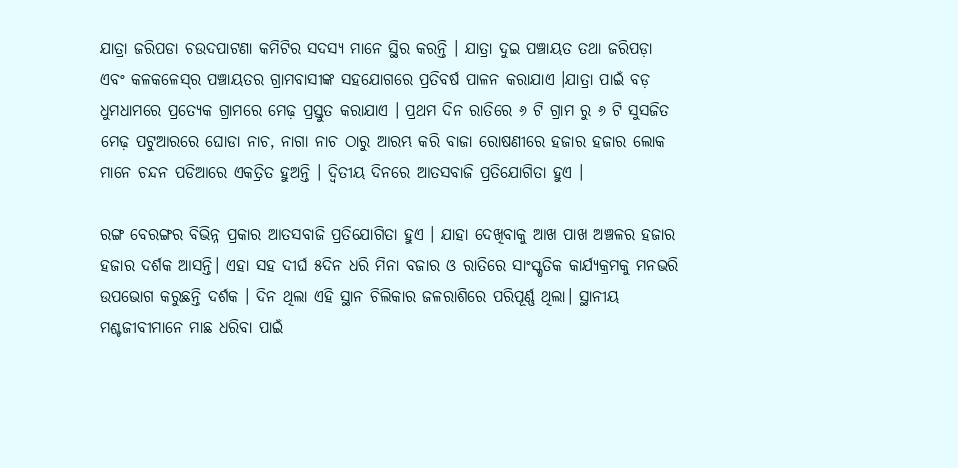ଯାତ୍ରା ଜରିପଡା ଚଉଦପାଟଣା କମିଟିର ସଦସ୍ଯ ମାନେ ସ୍ଥିର କରନ୍ତି । ଯାତ୍ରା ଦୁଇ ପଞ୍ଚାୟତ ତଥା ଜରିପଡ଼ା ଏବଂ କଳକଳେସ୍‌ର ପଞ୍ଚାୟତର ଗ୍ରାମବାସୀଙ୍କ ସହଯୋଗରେ ପ୍ରତିବର୍ଷ ପାଳନ କରାଯାଏ ।ଯାତ୍ରା ପାଇଁ ବଡ଼ ଧୁମଧାମରେ ପ୍ରତ୍ୟେକ ଗ୍ରାମରେ ମେଢ଼ ପ୍ରସ୍ତୁତ କରାଯାଏ । ପ୍ରଥମ ଦିନ ରାତିରେ ୬ ଟି ଗ୍ରାମ ରୁ ୬ ଟି ସୁସଜିତ ମେଢ଼ ପଟୁଆରରେ ଘୋଡା ନାଚ, ନାଗା ନାଚ ଠାରୁ ଆରମ୍ଭ କରି ବାଜା ରୋଷଣୀରେ ହଜାର ହଜାର ଲୋକ ମାନେ ଚନ୍ଦନ ପଡିଆରେ ଏକତ୍ରିତ ହୁଅନ୍ତି । ଦ୍ୱିତୀୟ ଦିନରେ ଆତସବାଜି ପ୍ରତିଯୋଗିତା ହୁଏ ।

ରଙ୍ଗ ବେରଙ୍ଗର ବିଭିନ୍ନ ପ୍ରକାର ଆତସବାଜି ପ୍ରତିଯୋଗିତା ହୁଏ । ଯାହା ଦେଖିବାକୁ ଆଖ ପାଖ ଅଞ୍ଚଳର ହଜାର ହଜାର ଦର୍ଶକ ଆସନ୍ତି। ଏହା ସହ ଦୀର୍ଘ ୫ଦିନ ଧରି ମିନା ବଜାର ଓ ରାତିରେ ସାଂସ୍କୃତିକ କାର୍ଯ୍ଯକ୍ରମକୁ ମନଭରି ଉପଭୋଗ କରୁଛନ୍ତି ଦର୍ଶକ । ଦିନ ଥିଲା ଏହି ସ୍ଥାନ ଚିଲିକାର ଜଳରାଶିରେ ପରିପୂର୍ଣ୍ଣ ଥିଲା। ସ୍ଥାନୀୟ ମଶ୍ଚଜୀବୀମାନେ ମାଛ ଧରିବା ପାଇଁ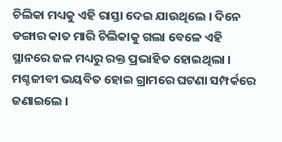ଚିଲିକା ମଧ୍ୟକୁ ଏହି ରାସ୍ତା ଦେଇ ଯାଉଥିଲେ । ଦିନେ ଡଙ୍ଗାର କାତ ମାରି ଚିଲିକାକୁ ଗଲା ବେଳେ ଏହି ସ୍ଥାନରେ ଜଳ ମଧ୍ୟରୁ ରକ୍ତ ପ୍ରଭାହିତ ହୋଇଥିଲା । ମଶ୍ଚଜୀବୀ ଭୟବିତ ହୋଇ ଗ୍ରାମରେ ଘଟଣା ସମ୍ପର୍କରେ ଜଣାଇଲେ ।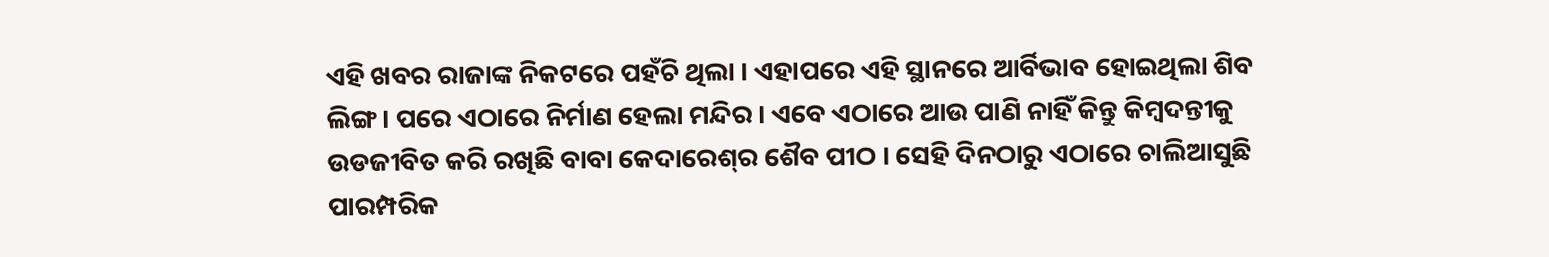ଏହି ଖବର ରାଜାଙ୍କ ନିକଟରେ ପହଁଚି ଥିଲା । ଏହାପରେ ଏହି ସ୍ଥାନରେ ଆର୍ବିଭାବ ହୋଇଥିଲା ଶିବ ଲିଙ୍ଗ। ପରେ ଏଠାରେ ନିର୍ମାଣ ହେଲା ମନ୍ଦିର । ଏବେ ଏଠାରେ ଆଉ ପାଣି ନାହିଁ କିନ୍ତୁ କିମ୍ବଦନ୍ତୀକୁ ଉଡଜୀବିତ କରି ରଖିଛି ବାବା କେଦାରେଶ୍‌ର ଶୈବ ପୀଠ । ସେହି ଦିନଠାରୁ ଏଠାରେ ଚାଲିଆସୁଛି ପାରମ୍ପରିକ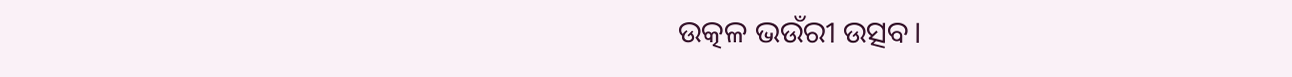ଉତ୍କଳ ଭଉଁରୀ ଉତ୍ସବ।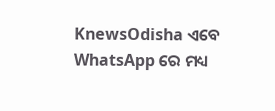KnewsOdisha ଏବେ WhatsApp ରେ ମଧ୍ୟ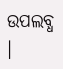ଉପଲବ୍ଧ ।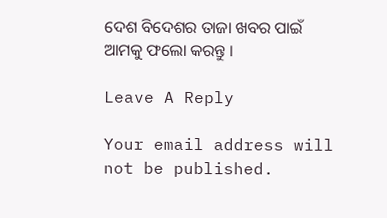ଦେଶ ବିଦେଶର ତାଜା ଖବର ପାଇଁ ଆମକୁ ଫଲୋ କରନ୍ତୁ ।

Leave A Reply

Your email address will not be published.